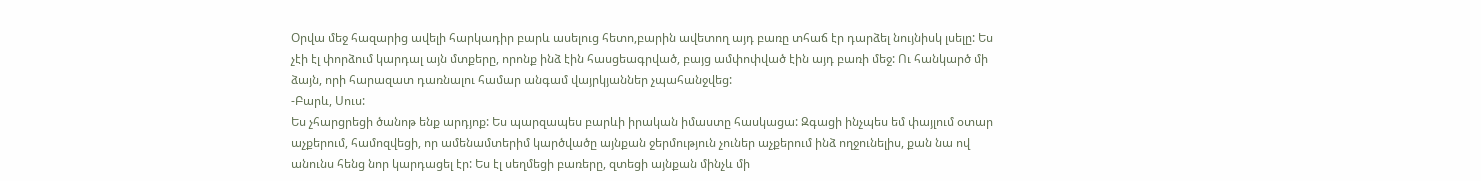Օրվա մեջ հազարից ավելի հարկադիր բարև ասելուց հետո,բարին ավետող այդ բառը տհաճ էր դարձել նույնիսկ լսելը: Ես չէի էլ փորձում կարդալ այն մտքերը, որոնք ինձ էին հասցեագրված, բայց ամփոփված էին այդ բառի մեջ: Ու հանկարծ մի ձայն, որի հարազատ դառնալու համար անգամ վայրկյաններ չպահանջվեց:
-Բարև, Սուս:
Ես չհարցրեցի ծանոթ ենք արդյոք: Ես պարզապես բարևի իրական իմաստը հասկացա: Զգացի ինչպես եմ փայլում օտար աչքերում, համոզվեցի, որ ամենամտերիմ կարծվածը այնքան ջերմություն չուներ աչքերում ինձ ողջունելիս, քան նա ով անունս հենց նոր կարդացել էր: Ես էլ սեղմեցի բառերը, զտեցի այնքան մինչև մի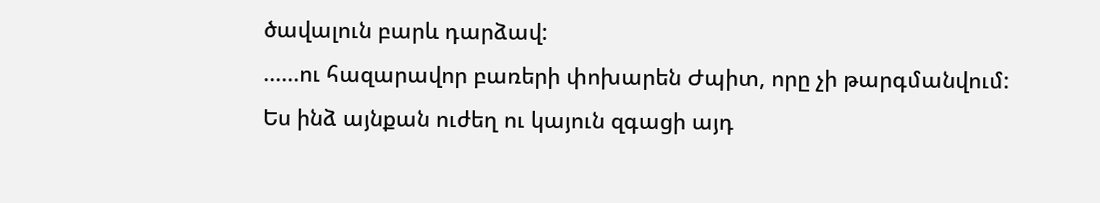ծավալուն բարև դարձավ:
......ու հազարավոր բառերի փոխարեն Ժպիտ, որը չի թարգմանվում:
Ես ինձ այնքան ուժեղ ու կայուն զգացի այդ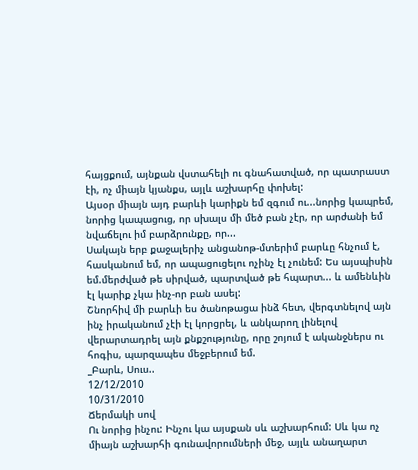հայցքում, այնքան վստահելի ու գնահատված, որ պատրաստ էի, ոչ միայն կյանքս, այլև աշխարհը փոխել:
Այսօր միայն այդ բարևի կարիքն եմ զգում ու...նորից կապրեմ, նորից կապացուց, որ սխալս մի մեծ բան չէր, որ արժանի եմ նվաճելու իմ բարձրունքը, որ...
Սակայն երբ քաջալերիչ անցանոթ-մտերիմ բարևը հնչում է, հասկանում եմ, որ ապացուցելու ոչինչ էլ չունեմ: Ես այսպիսին եմ.մերժված թե սիրված, պարտված թե հպարտ... և ամենևին էլ կարիք չկա ինչ-որ բան ասել:
Շնորհիվ մի բարևի ես ծանոթացա ինձ հետ, վերգտնելով այն ինչ իրականում չէի էլ կորցրել, և անկարող լինելով վերարտադրել այն քնքշությունը, որը շոյում է ականջներս ու հոգիս, պարզապես մեջբերում եմ.
_Բարև, Սուս..
12/12/2010
10/31/2010
Ճերմակի սով
Ու նորից ինչու: Ինչու կա այսքան սև աշխարհում: Սև կա ոչ միայն աշխարհի գունավորումների մեջ, այլև անաղարտ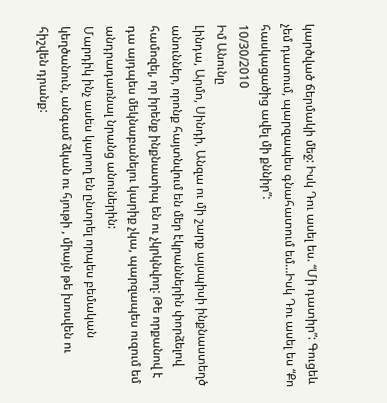կարծված ճերմակի մեջ: Իսկ Դու ասել ես. “Մի դատիր”: Գուցեև չեմ դատում, պարզապես գնահատում եմ…Իսկ Դու ասել ես “Քո հասկացածից ավել մի քննիր”:
10/30/2010
Իմ Անունը
Լինդա, Արմո, Սինդի, Անզա ու մի շարք այսպիսի ինքնաստեղծ անուններ, որոնք հայտնվում են մեր էկրաններին փորձելով համոզել, որ իրենք ինքնատիպ են ու չկրկնվող: Թե որքանով է դա այդպես մեկնաբանելու կարիք չկա, պարզապես ուզում եմ անդրադառնալ նրանց անուներին:
Մարդիկ ինչ ասես կարող են ընտրել որպես բեմական կեղծանուն, անգամ ձկան ու հյութի , միայն թե խոսվեն ու հիշվեն դրանք: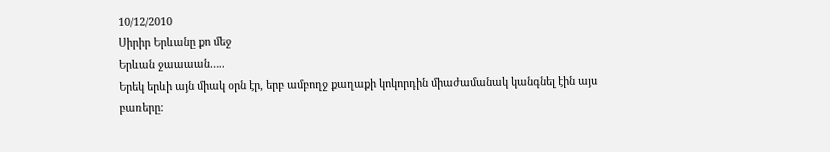10/12/2010
Սիրիր Երևանը քո մեջ
Երևան ջաաաան…..
Երեկ երևի այն միակ օրն էր, երբ ամբողջ քաղաքի կոկորդին միաժամանակ կանգնել էին այս բառերը: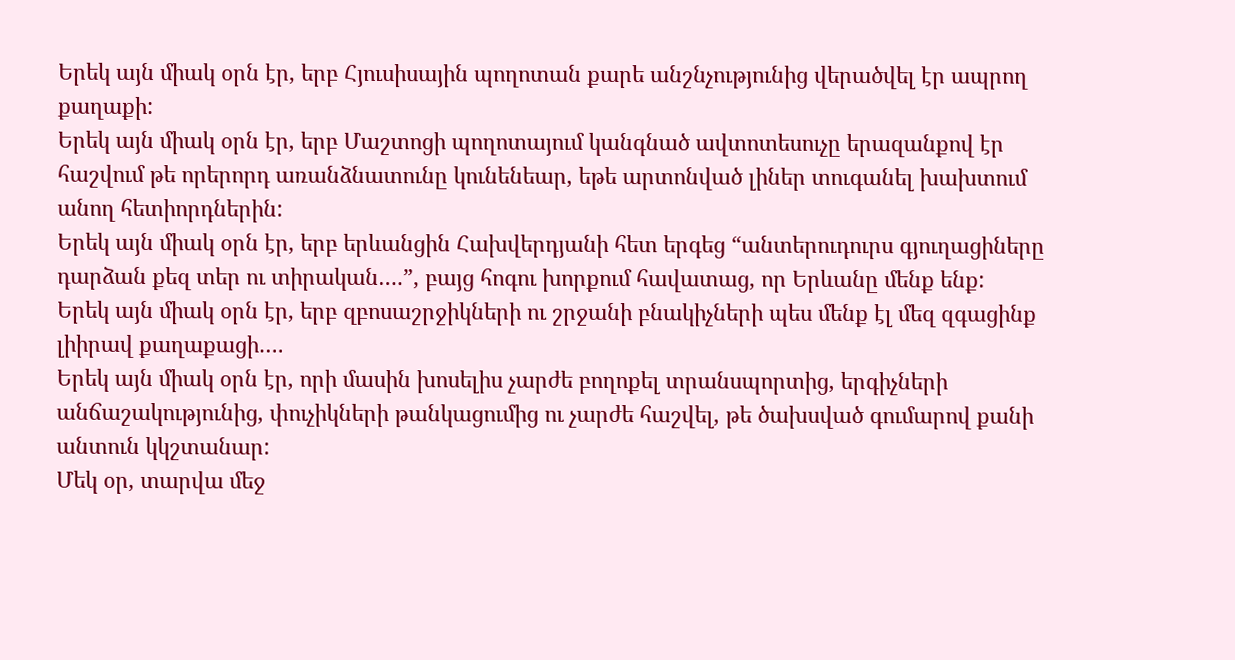Երեկ այն միակ օրն էր, երբ Հյուսիսային պողոտան քարե անշնչությունից վերածվել էր ապրող քաղաքի:
Երեկ այն միակ օրն էր, երբ Մաշտոցի պողոտայում կանգնած ավտոտեսուչը երազանքով էր հաշվում թե որերորդ առանձնատունը կունենեար, եթե արտոնված լիներ տուգանել խախտում անող հետիորդներին:
Երեկ այն միակ օրն էր, երբ երևանցին Հախվերդյանի հետ երգեց “անտերուդուրս գյուղացիները դարձան քեզ տեր ու տիրական….”, բայց հոգու խորքում հավատաց, որ Երևանը մենք ենք:
Երեկ այն միակ օրն էր, երբ զբոսաշրջիկների ու շրջանի բնակիչների պես մենք էլ մեզ զգացինք լիիրավ քաղաքացի….
Երեկ այն միակ օրն էր, որի մասին խոսելիս չարժե բողոքել տրանսպորտից, երգիչների անճաշակությունից, փուչիկների թանկացումից ու չարժե հաշվել, թե ծախսված գումարով քանի անտուն կկշտանար:
Մեկ օր, տարվա մեջ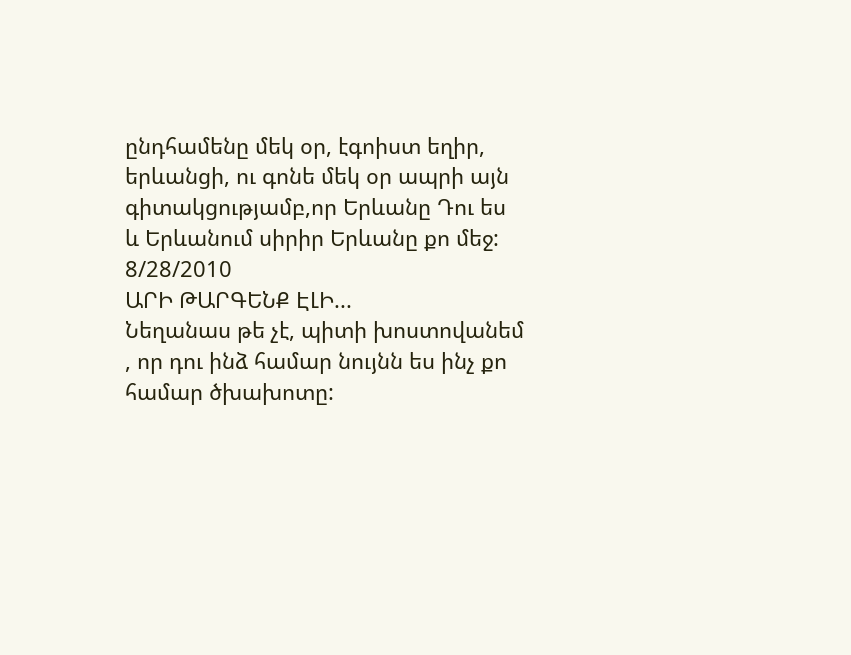ընդհամենը մեկ օր, էգոիստ եղիր, երևանցի, ու գոնե մեկ օր ապրի այն գիտակցությամբ,որ Երևանը Դու ես և Երևանում սիրիր Երևանը քո մեջ:
8/28/2010
ԱՐԻ ԹԱՐԳԵՆՔ ԷԼԻ...
Նեղանաս թե չէ, պիտի խոստովանեմ , որ դու ինձ համար նույնն ես ինչ քո համար ծխախոտը: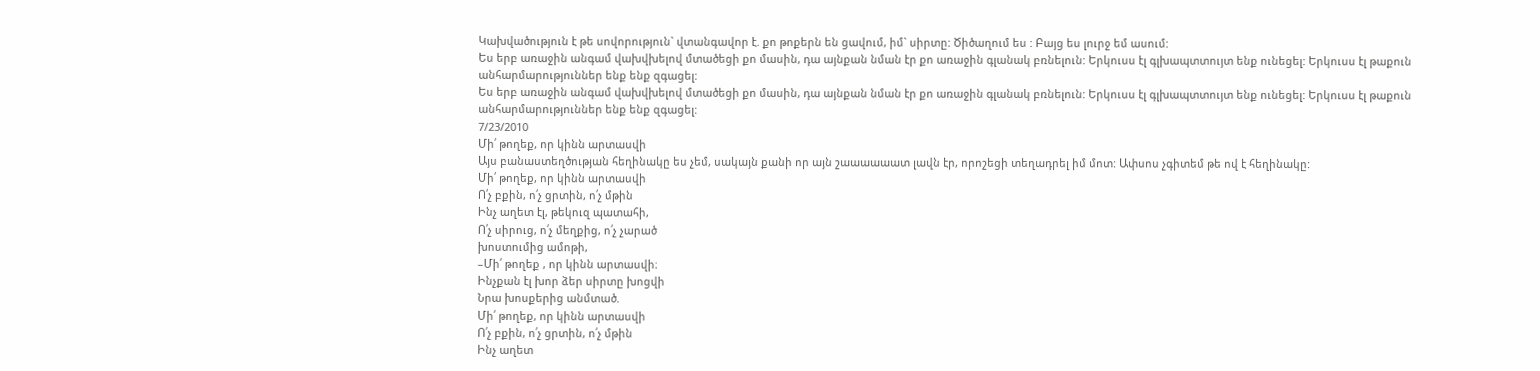Կախվածություն է թե սովորություն` վտանգավոր է. քո թոքերն են ցավում, իմ` սիրտը: Ծիծաղում ես : Բայց ես լուրջ եմ ասում:
Ես երբ առաջին անգամ վախվխելով մտածեցի քո մասին, դա այնքան նման էր քո առաջին գլանակ բռնելուն: Երկուսս էլ գլխապտտույտ ենք ունեցել: Երկուսս էլ թաքուն անհարմարություններ ենք ենք զգացել:
Ես երբ առաջին անգամ վախվխելով մտածեցի քո մասին, դա այնքան նման էր քո առաջին գլանակ բռնելուն: Երկուսս էլ գլխապտտույտ ենք ունեցել: Երկուսս էլ թաքուն անհարմարություններ ենք ենք զգացել:
7/23/2010
Մի՛ թողեք, որ կինն արտասվի
Այս բանաստեղծության հեղինակը ես չեմ, սակայն քանի որ այն շաաաաաատ լավն էր, որոշեցի տեղադրել իմ մոտ: Ափսոս չգիտեմ թե ով է հեղինակը:
Մի՛ թողեք, որ կինն արտասվի
Ո՛չ բքին, ո՛չ ցրտին, ո՛չ մթին
Ինչ աղետ էլ, թեկուզ պատահի,
Ո՛չ սիրուց, ո՛չ մեղքից, ո՛չ չարած
խոստումից ամոթի,
–Մի՛ թողեք , որ կինն արտասվի։
Ինչքան էլ խոր ձեր սիրտը խոցվի
Նրա խոսքերից անմտած.
Մի՛ թողեք, որ կինն արտասվի
Ո՛չ բքին, ո՛չ ցրտին, ո՛չ մթին
Ինչ աղետ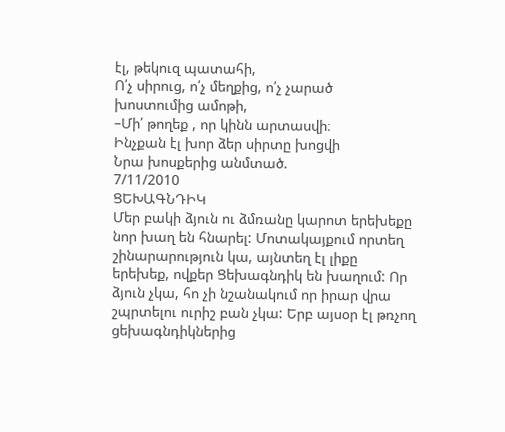էլ, թեկուզ պատահի,
Ո՛չ սիրուց, ո՛չ մեղքից, ո՛չ չարած
խոստումից ամոթի,
–Մի՛ թողեք , որ կինն արտասվի։
Ինչքան էլ խոր ձեր սիրտը խոցվի
Նրա խոսքերից անմտած.
7/11/2010
ՑԵԽԱԳՆԴԻԿ
Մեր բակի ձյուն ու ձմռանը կարոտ երեխեքը նոր խաղ են հնարել: Մոտակայքում որտեղ շինարարություն կա, այնտեղ էլ լիքը երեխեք, ովքեր Ցեխագնդիկ են խաղում: Որ ձյուն չկա, հո չի նշանակում որ իրար վրա շպրտելու ուրիշ բան չկա: Երբ այսօր էլ թռչող ցեխագնդիկներից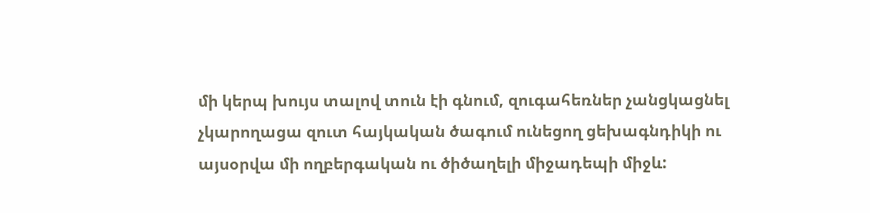մի կերպ խույս տալով տուն էի գնում, զուգահեռներ չանցկացնել չկարողացա զուտ հայկական ծագում ունեցող ցեխագնդիկի ու այսօրվա մի ողբերգական ու ծիծաղելի միջադեպի միջև: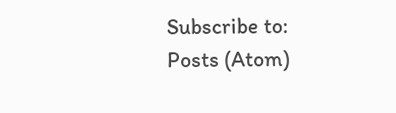Subscribe to:
Posts (Atom)